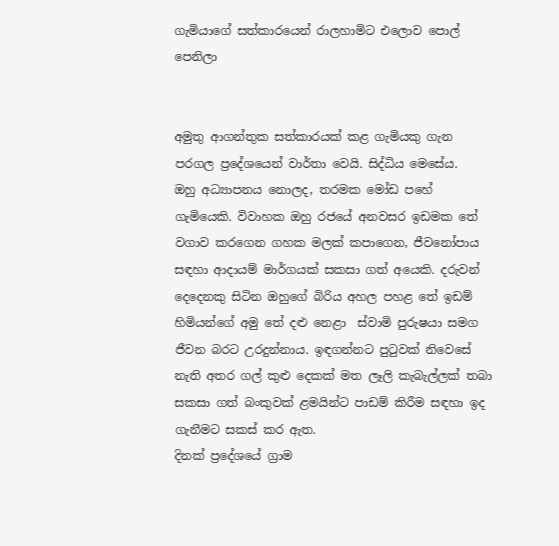ගැමියාගේ සත්කාරයෙන් රාලහාමිට එලොව පොල් පෙනිලා


අමුතු ආගන්තුක සත්කාරයක් කළ ගැමියකු ගැන පරගල ප්‍රදේශයෙන් වාර්තා වෙයි. සිද්ධිය මෙසේය.
ඔහු අධ්‍යාපනය නොලද, තරමක මෝඩ පහේ ගැමියෙකි. විවාහක ඔහු රජයේ අනවසර ඉඩමක තේ වගාව කරගෙන ගහක මලක් කපාගෙන, ජීවනෝපාය සඳහා ආදායම් මාර්ගයක් සකසා ගත් අයෙකි. දරුවන් දෙදෙනකු සිටින ඔහුගේ බිරිය අහල පහළ තේ ඉඩම් හිමියන්ගේ අමු තේ දළු නෙළා  ස්වාමි පුරුෂයා සමග ජීවන බරට උරදුන්නාය. ඉඳගන්නට පුටුවක් නිවෙසේ නැති අතර ගල් කුළු දෙකක් මත ලෑලි කැබැල්ලක් තබා සකසා ගත් බංකුවක් ළමයින්ට පාඩම් කිරීම සඳහා ඉද ගැනීමට සකස් කර ඇත.
දිනක් ප්‍රදේශයේ ග්‍රාම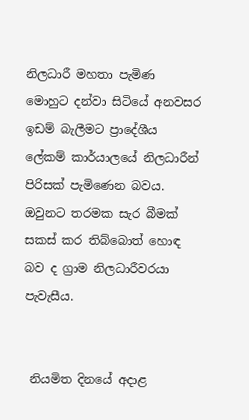නිලධාරී මහතා පැමිණ මොහුට දන්වා සිටියේ අනවසර ඉඩම් බැලීමට ප්‍රාදේශීය ලේකම් කාර්යාලයේ නිලධාරීන් පිරිසක් පැමිණෙන බවය. ඔවුනට තරමක සැර බීමක් සකස් කර තිබ්බොත් හොඳ බව ද ග්‍රාම නිලධාරීවරයා පැවැසීය.


 නියමිත දිනයේ අදාළ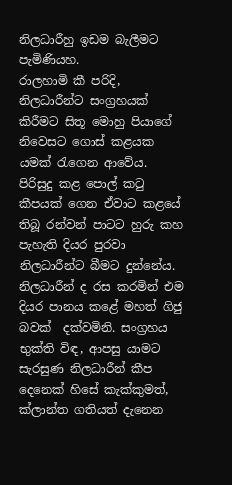නිලධාරීහු ඉඩම බැලීමට පැමිණියහ.
රාලහාමි කී පරිදි, නිලධාරීන්ට සංග්‍රහයක් කිරීමට සිතූ මොහු පියාගේ නිවෙසට ගොස් කළයක යමක් රැගෙන ආවේය.
පිරිසුදු කළ පොල් කටු කීපයක් ගෙන ඒවාට කළයේ තිබූ රන්වන් පාටට හුරු කහ පැහැති දියර පුරවා නිලධාරීන්ට බීමට දුන්නේය. නිලධාරීන් ද රස කරමින් එම දියර පානය කළේ මහත් ගිජු බවක්  දක්වමිනි. සංග්‍රහය භුක්ති විඳ, ආපසු යාමට සැරසුණ නිලධාරීන් කීප දෙනෙක් හිසේ කැක්කුමත්, ක්ලාන්ත ගතියත් දැනෙන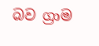බව ග්‍රාම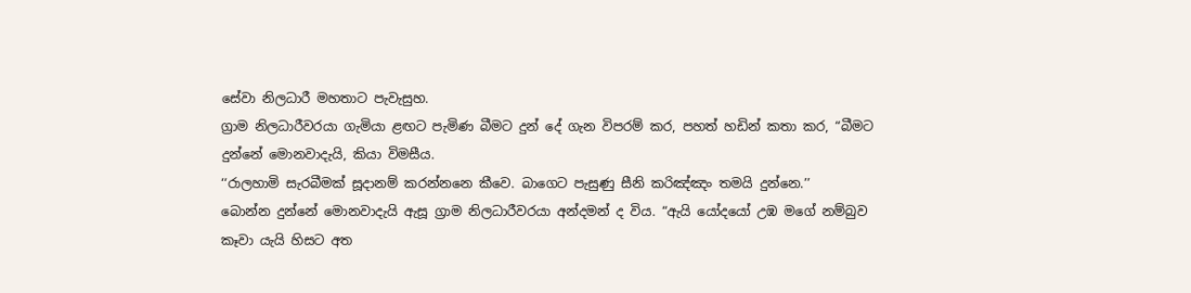සේවා නිලධාරී මහතාට පැවැසුහ.
ග්‍රාම නිලධාරීවරයා ගැමියා ළඟට පැමිණ බීමට දුන් දේ ගැන විපරම් කර, පහත් හඩින් කතා කර, “බීමට දුන්නේ මොනවාදැයි, කියා විමසීය.
‘‘රාලහාමි සැරබීමක් සූදානම් කරන්නනෙ කීවෙ. බාගෙට පැසුණු සීනි කරිඤ්ඤං තමයි දුන්නෙ.’’
බොන්න දුන්නේ මොනවාදැයි ඇසූ ග්‍රාම නිලධාරීවරයා අන්දමන් ද විය. “ඇයි යෝදයෝ උඹ මගේ නම්බුව කෑවා යැයි හිසට අත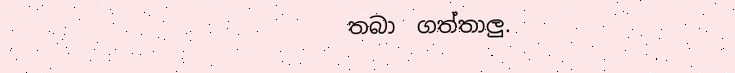තබා  ගත්තාලු.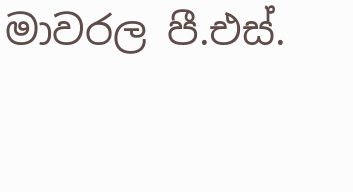මාවරල පී.එස්.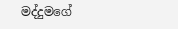මද්දුමගේ